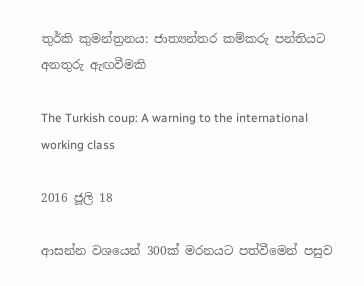තුර්කි කුමන්ත්‍රනය: ජාත්‍යන්තර කම්කරු පන්තියට අනතුරු ඇඟවීමකි

The Turkish coup: A warning to the international working class

2016 ජූලි 18

ආසන්න වශයෙන් 300ක් මරනයට පත්වීමෙන් පසුව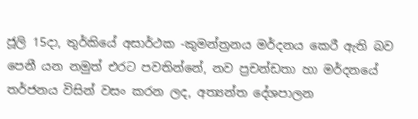ජූලි 15දා, තුර්කියේ අසාර්ථක -කුමන්ත්‍රනය මර්දනය කෙරී ඇති බව පෙනී යන නමුත් එරට පවතින්නේ, නව ප්‍රචන්ඩතා හා මර්දනයේ තර්ජනය විසින් වසං කරන ලද, අත්‍යන්ත දේශපාලන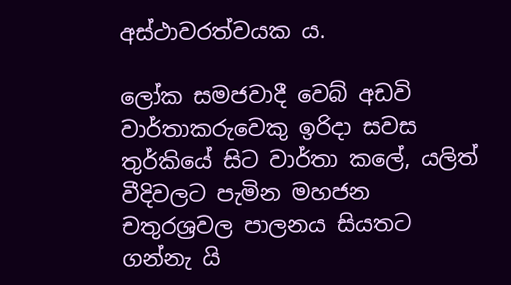අස්ථාවරත්වයක ය.

ලෝක සමජවාදී වෙබ් අඩවි වාර්තාකරුවෙකු ඉරිදා සවස තුර්කියේ සිට වාර්තා කලේ, යලිත් වීදිවලට පැමින මහජන චතුරශ්‍රවල පාලනය සියතට ගන්නැ යි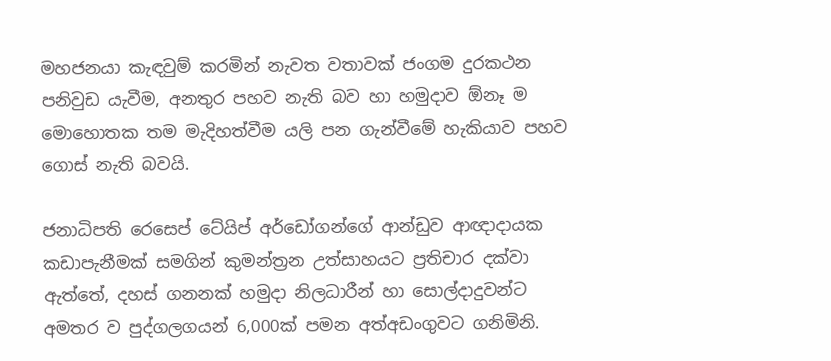මහජනයා කැඳවුම් කරමින් නැවත වතාවක් ජංගම දුරකථන පනිවුඩ යැවීම, අනතුර පහව නැති බව හා හමුදාව ඕනෑ ම මොහොතක තම මැදිහත්වීම යලි පන ගැන්වීමේ හැකියාව පහව ගොස් නැති බවයි.

ජනාධිපති රෙසෙප් ටේයිප් අර්ඩෝගන්ගේ ආන්ඩුව ආඥාදායක කඩාපැනීමක් සමගින් කුමන්ත්‍රන උත්සාහයට ප්‍රතිචාර දක්වා ඇත්තේ, දහස් ගනනක් හමුදා නිලධාරීන් හා සොල්දාදුවන්ට අමතර ව පුද්ගලගයන් 6,000ක් පමන අත්අඩංගුවට ගනිමිනි.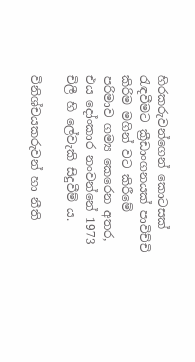හිරකරුවන්ගෙන් කොටසක් රැඳවීමට ක්‍රීඩාංගනයක් පාවිච්චි කිරිම මගින් වට කිරීමේ පරිමාව ගම්‍ය කෙරෙන අතර, එය දෝංකාර නංවන්නේ 1973 චිලී හි ලේවැකි සිදුවීම් ය.

විනිශ්චයකරුවන් හා නීති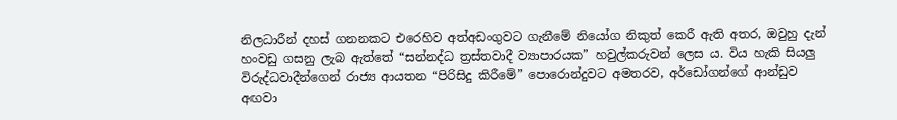නිලධාරීන් දහස් ගනනකට එරෙහිව අත්අඩංගුවට ගැනීමේ නියෝග නිකුත් කෙරී ඇති අතර, ඔවුහු දැන් හංවඩු ගසනු ලැබ ඇත්තේ “සන්නද්ධ ත්‍රස්තවාදී ව්‍යාපාරයක” හවුල්කරුවන් ලෙස ය. විය හැකි සියලු විරුද්ධවාදීන්ගෙන් රාජ්‍ය ආයතන “පිරිසිදු කිරීමේ” පොරොන්දුවට අමතරව, අර්ඩෝගන්ගේ ආන්ඩුව අඟවා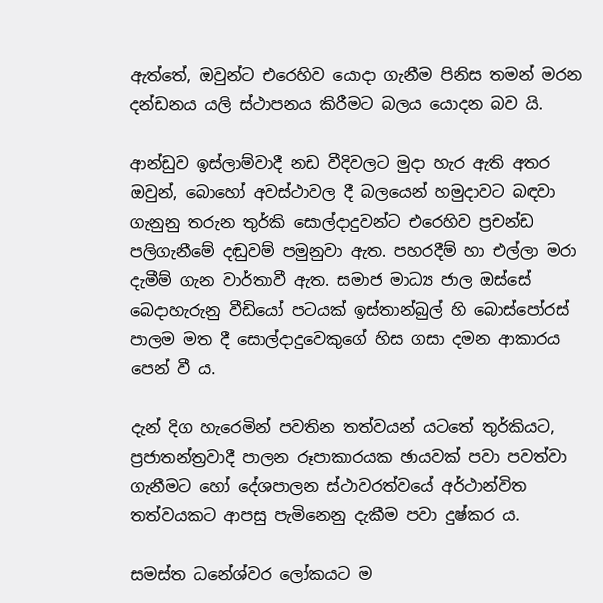ඇත්තේ, ඔවුන්ට එරෙහිව යොදා ගැනීම පිනිස තමන් මරන දන්ඩනය යලි ස්ථාපනය කිරීමට බලය යොදන බව යි.

ආන්ඩුව ඉස්ලාම්වාදී නඩ වීදිවලට මුදා හැර ඇති අතර ඔවුන්, බොහෝ අවස්ථාවල දී බලයෙන් හමුදාවට බඳවා ගැනුනු තරුන තුර්කි සොල්දාදුවන්ට එරෙහිව ප්‍රචන්ඩ පලිගැනීමේ දඬුවම් පමුනුවා ඇත. පහරදීම් හා එල්ලා මරා දැමීම් ගැන වාර්තාවී ඇත. සමාජ මාධ්‍ය ජාල ඔස්සේ බෙදාහැරුනු වීඩියෝ පටයක් ඉස්තාන්බුල් හි බොස්පෝරස් පාලම මත දී සොල්දාදුවෙකුගේ හිස ගසා දමන ආකාරය පෙන් වී ය.

දැන් දිග හැරෙමින් පවතින තත්වයන් යටතේ තුර්කියට, ප්‍රජාතන්ත්‍රවාදී පාලන රූපාකාරයක ඡායවක් පවා පවත්වා ගැනීමට හෝ දේශපාලන ස්ථාවරත්වයේ අර්ථාන්විත තත්වයකට ආපසු පැමිනෙනු දැකීම පවා දුෂ්කර ය.

සමස්ත ධනේශ්වර ලෝකයට ම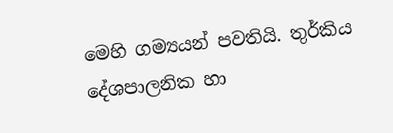මෙහි ගම්‍යයන් පවතියි. තුර්කිය දේශපාලනික හා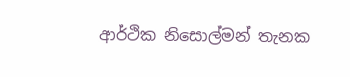ආර්ථික නිසොල්මන් තැනක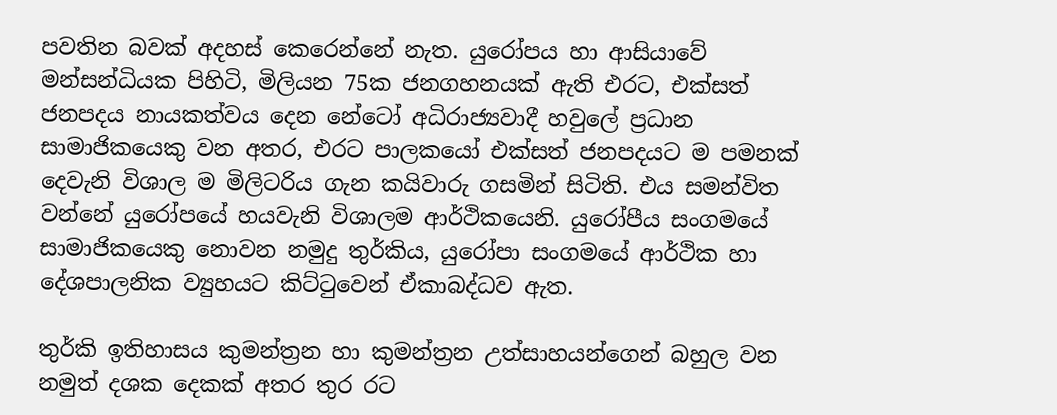පවතින බවක් අදහස් කෙරෙන්නේ නැත. යුරෝපය හා ආසියාවේ මන්සන්ධියක පිහිටි, මිලියන 75ක ජනගහනයක් ඇති එරට, එක්සත් ජනපදය නායකත්වය දෙන නේටෝ අධිරාජ්‍යවාදී හවුලේ ප්‍රධාන සාමාජිකයෙකු වන අතර, එරට පාලකයෝ එක්සත් ජනපදයට ම පමනක් දෙවැනි විශාල ම මිලිටරිය ගැන කයිවාරු ගසමින් සිටිති. එය සමන්විත වන්නේ යුරෝපයේ හයවැනි විශාලම ආර්ථිකයෙනි. යුරෝපීය සංගමයේ සාමාජිකයෙකු නොවන නමුදු තුර්කිය, යුරෝපා සංගමයේ ආර්ථික හා දේශපාලනික ව්‍යුහයට කිට්ටුවෙන් ඒකාබද්ධව ඇත.

තුර්කි ඉතිහාසය කුමන්ත්‍රන හා කුමන්ත්‍රන උත්සාහයන්ගෙන් බහුල වන නමුත් දශක දෙකක් අතර තුර රට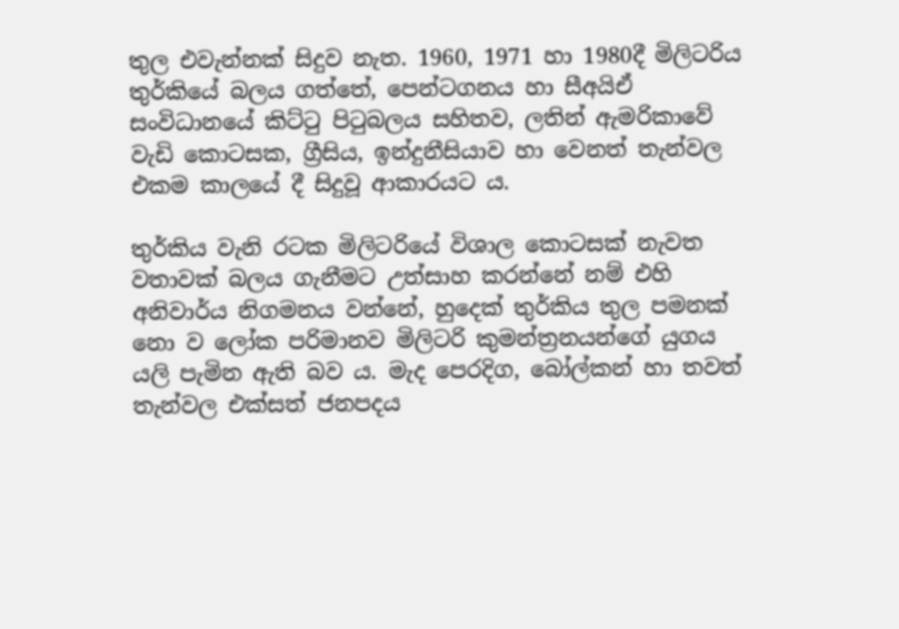තුල එවැන්නක් සිදුව නැත. 1960, 1971 හා 1980දී මිලිටරිය තුර්කියේ බලය ගත්තේ, පෙන්ටගනය හා සීඅයිඒ සංවිධානයේ කිට්ටු පිටුබලය සහිතව, ලතින් ඇමරිකාවේ වැඩි කොටසක, ග්‍රීසිය, ඉන්දුනීසියාව හා වෙනත් තැන්වල එකම කාලයේ දී සිදුවූ ආකාරයට ය.

තුර්කිය වැනි රටක මිලිටරියේ විශාල කොටසක් නැවත වතාවක් බලය ගැනීමට උත්සාහ කරන්නේ නම් එහි අනිවාර්ය නිගමනය වන්නේ, හුදෙක් තුර්කිය තුල පමනක් නො ව ලෝක පරිමානව මිලිටරි කුමන්ත්‍රනයන්ගේ යුගය යලි පැමින ඇති බව ය. මැද පෙරදිග, බෝල්කන් හා තවත් තැන්වල එක්සත් ජනපදය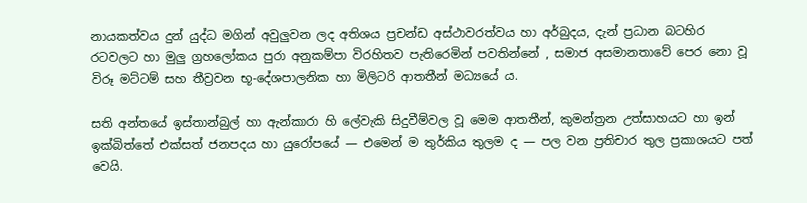නායකත්වය දුන් යුද්ධ මගින් අවුලුවන ලද අතිශය ප්‍රචන්ඩ අස්ථාවරත්වය හා අර්බුදය, දැන් ප්‍රධාන බටහිර රටවලට හා මුලු ග්‍රහලෝකය පුරා අනුකම්පා විරහිතව පැතිරෙමින් පවතින්නේ , සමාජ අසමානතාවේ පෙර නො වූ විරූ මට්ටම් සහ තීව්‍රවන භූ-දේශපාලනික හා මිලිටරි ආතතීන් මධ්‍යයේ ය.

සති අන්තයේ ඉස්තාන්බුල් හා ඇන්කාරා හි ලේවැකි සිදුවීම්වල වූ මෙම ආතතීන්, කුමන්ත්‍රන උත්සාහයට හා ඉන් ඉක්බිත්තේ එක්සත් ජනපදය හා යුරෝපයේ ― එමෙන් ම තුර්කිය තුලම ද ― පල වන ප්‍රතිචාර තුල ප්‍රකාශයට පත් වෙයි.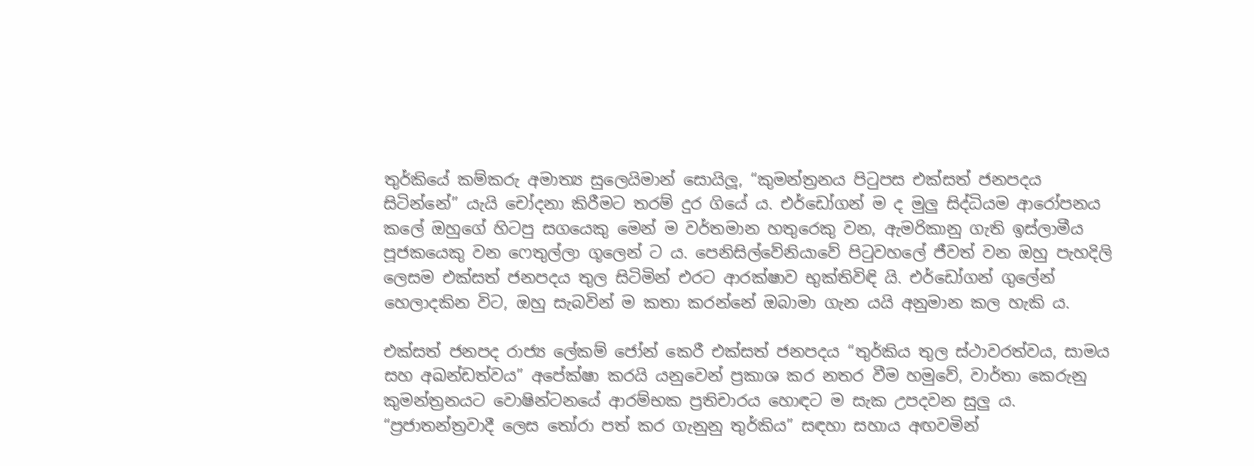තුර්කියේ කම්කරු අමාත්‍ය සුලෙයිමාන් සොයිලූ, “කුමන්ත්‍රනය පිටුපස එක්සත් ජනපදය සිටින්නේ” යැයි චෝදනා කිරීමට තරම් දුර ගියේ ය. එර්ඩෝගන් ම ද මුලු සිද්ධියම ආරෝපනය කලේ ඔහුගේ හිටපු සගයෙකු මෙන් ම වර්තමාන හතුරෙකු වන, ඇමරිකානු ගැති ඉස්ලාමීය පූජකයෙකු වන ෆෙතුල්ලා ගූලෙන් ට ය. පෙනිසිල්වේනියාවේ පිටුවහලේ ජීවත් වන ඔහු පැහදිලි ලෙසම එක්සත් ජනපදය තුල සිටිමින් එරට ආරක්ෂාව භුක්තිවිඳි යි. එර්ඩෝගන් ගුලේන් හෙලාදකින විට, ඔහු සැබවින් ම කතා කරන්නේ ඔබාමා ගැන යයි අනුමාන කල හැකි ය.

එක්සත් ජනපද රාජ්‍ය ලේකම් ජෝන් කෙරී එක්සත් ජනපදය “තුර්කිය තුල ස්ථාවරත්වය, සාමය සහ අඛන්ඩත්වය” අපේක්ෂා කරයි යනුවෙන් ප්‍රකාශ කර නතර වීම හමුවේ, වාර්තා කෙරුනු කුමන්ත්‍රනයට වොෂින්ටනයේ ආරම්භක ප්‍රතිචාරය හොඳට ම සැක උපදවන සුලු ය. “ප්‍රජාතන්ත්‍රවාදී ලෙස තෝරා පත් කර ගැනුනු තුර්කිය” සඳහා සහාය අඟවමින්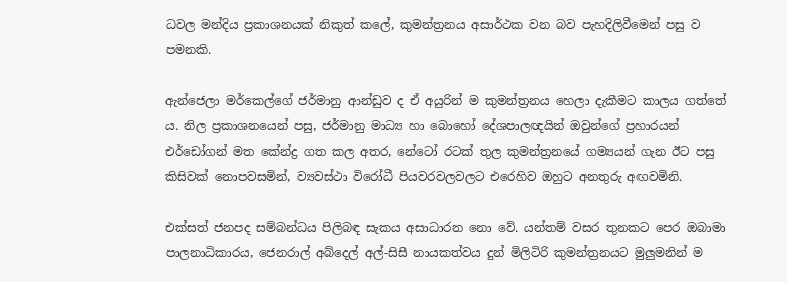ධවල මන්දිය ප්‍රකාශනයක් නිකුත් කලේ, කුමන්ත්‍රනය අසාර්ථක වන බව පැහදිලිවීමෙන් පසු ව පමනකි.

ඇන්ජෙලා මර්කෙල්ගේ ජර්මානු ආන්ඩුව ද ඒ අයුරින් ම කුමන්ත්‍රනය හෙලා දැකීමට කාලය ගත්තේ ය. නිල ප්‍රකාශනයෙන් පසු, ජර්මානු මාධ්‍ය හා බොහෝ දේශපාලඥයින් ඔවුන්ගේ ප්‍රහාරයන් එර්ඩෝගන් මත කේන්ද්‍ර ගත කල අතර, නේටෝ රටක් තුල කුමන්ත්‍රනයේ ගම්‍යයන් ගැන ඊට පසු කිසිවක් නොපවසමින්, ව්‍යවස්ථා විරෝධී පියවරවලවලට එරෙහිව ඔහුට අනතුරු අඟවමිනි.

එක්සත් ජනපද සම්බන්ධය පිලිබඳ සැකය අසාධාරන නො වේ. යන්තම් වසර තුනකට පෙර ඔබාමා පාලනාධිකාරය, ජෙනරාල් අබ්දෙල් අල්-සිසී නායකත්වය දුන් මිලිටිරි කුමන්ත්‍රනයට මුලුමනින් ම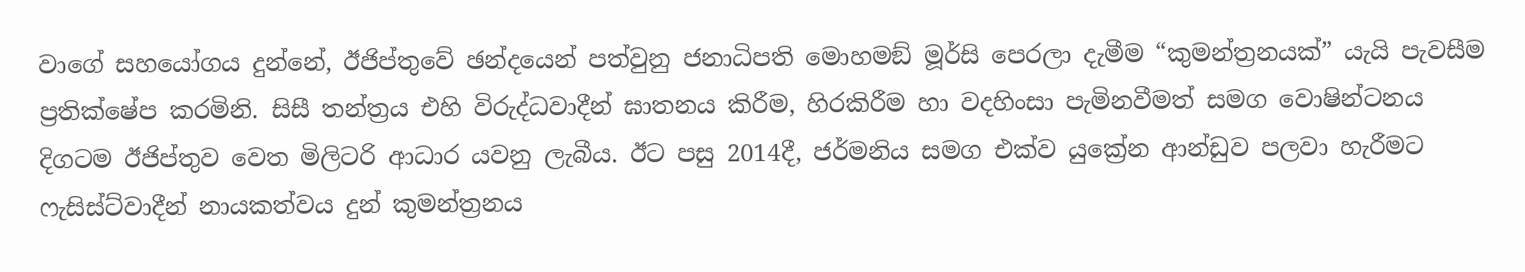වාගේ සහයෝගය දුන්නේ, ඊජිප්තුවේ ඡන්දයෙන් පත්වුනු ජනාධිපති මොහමඞ් මූර්සි පෙරලා දැමීම “කුමන්ත්‍රනයක්” යැයි පැවසීම ප්‍රතික්ෂේප කරමිනි. සිසී තන්ත්‍රය එහි විරුද්ධවාදීන් ඝාතනය කිරීම, හිරකිරීම හා වදහිංසා පැමිනවීමත් සමග වොෂින්ටනය දිගටම ඊජිප්තුව වෙත මිලිටරි ආධාර යවනු ලැබීය. ඊට පසු 2014දී, ජර්මනිය සමග එක්ව යුක්‍රේන ආන්ඩුව පලවා හැරීමට ෆැසිස්ට්වාදීන් නායකත්වය දුන් කුමන්ත්‍රනය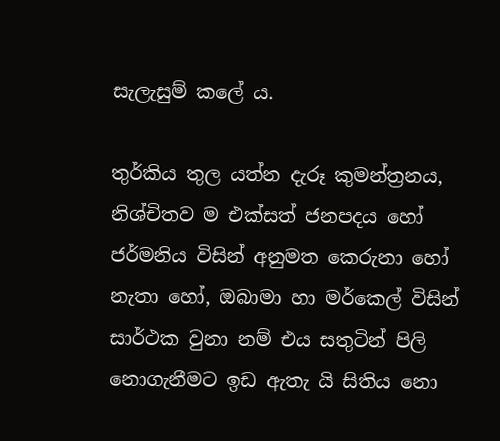සැලැසුම් කලේ ය.

තුර්කිය තුල යත්න දැරූ කුමන්ත්‍රනය, නිශ්චිතව ම එක්සත් ජනපදය හෝ ජර්මනිය විසින් අනුමත කෙරුනා හෝ නැතා හෝ, ඔබාමා හා මර්කෙල් විසින් සාර්ථක වුනා නම් එය සතුටින් පිලි නොගැනීමට ඉඩ ඇතැ යි සිතිය නො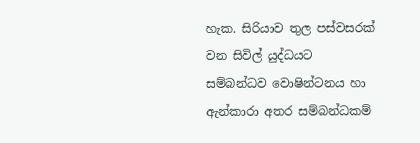හැක. සිරියාව තුල පස්වසරක් වන සිවිල් යුද්ධයට සම්බන්ධව වොෂින්ටනය හා ඇන්කාරා අතර සම්බන්ධකම්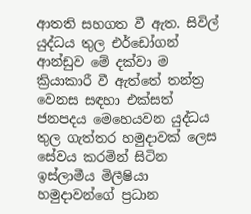ආතති සහගත වී ඇත. සිවිල් යුද්ධය තුල එර්ඩෝගන් ආන්ඩුව මේ දක්වා ම ක්‍රියාකාරී වී ඇත්තේ තන්ත්‍ර වෙනස සඳහා එක්සත් ජනපදය මෙහෙයවන යුද්ධය තුල ගැත්තර හමුදාවක් ලෙස සේවය කරමින් සිටින ඉස්ලාමීය මිලීෂියා හමුදාවන්ගේ ප්‍රධාන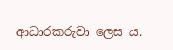ආධාරකරුවා ලෙස ය.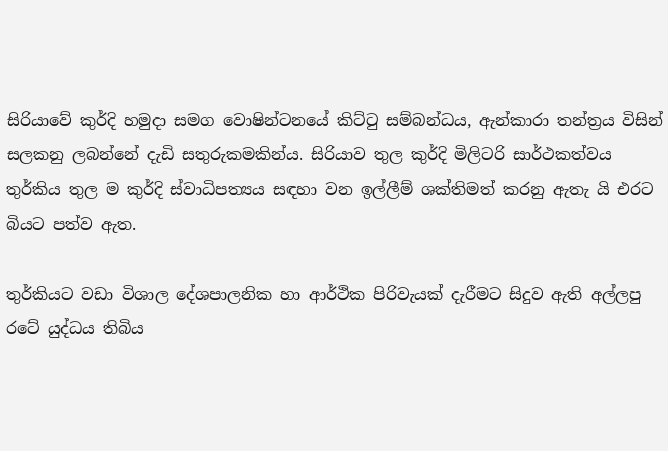සිරියාවේ කුර්දි හමුදා සමග වොෂින්ටනයේ කිට්ටු සම්බන්ධය, ඇන්කාරා තන්ත්‍රය විසින් සලකනු ලබන්නේ දැඩි සතුරුකමකින්ය. සිරියාව තුල කුර්දි මිලිටරි සාර්ථකත්වය තුර්කිය තුල ම කුර්දි ස්වාධිපත්‍යය සඳහා වන ඉල්ලීම් ශක්තිමත් කරනු ඇතැ යි එරට බියට පත්ව ඇත.

තුර්කියට වඩා විශාල දේශපාලනික හා ආර්ථික පිරිවැයක් දැරීමට සිදුව ඇති අල්ලපු රටේ යුද්ධය තිබිය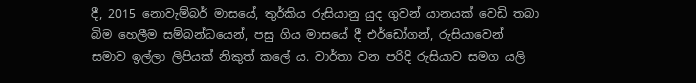දී, 2015 නොවැම්බර් මාසයේ, තුර්කිය රුසියානු යුද ගුවන් යානයක් වෙඩි තබා බිම හෙලීම සම්බන්ධයෙන්, පසු ගිය මාසයේ දී එර්ඩෝගන්, රුසියාවෙන් සමාව ඉල්ලා ලිපියක් නිකුත් කලේ ය. වාර්තා වන පරිදි රුසියාව සමග යලි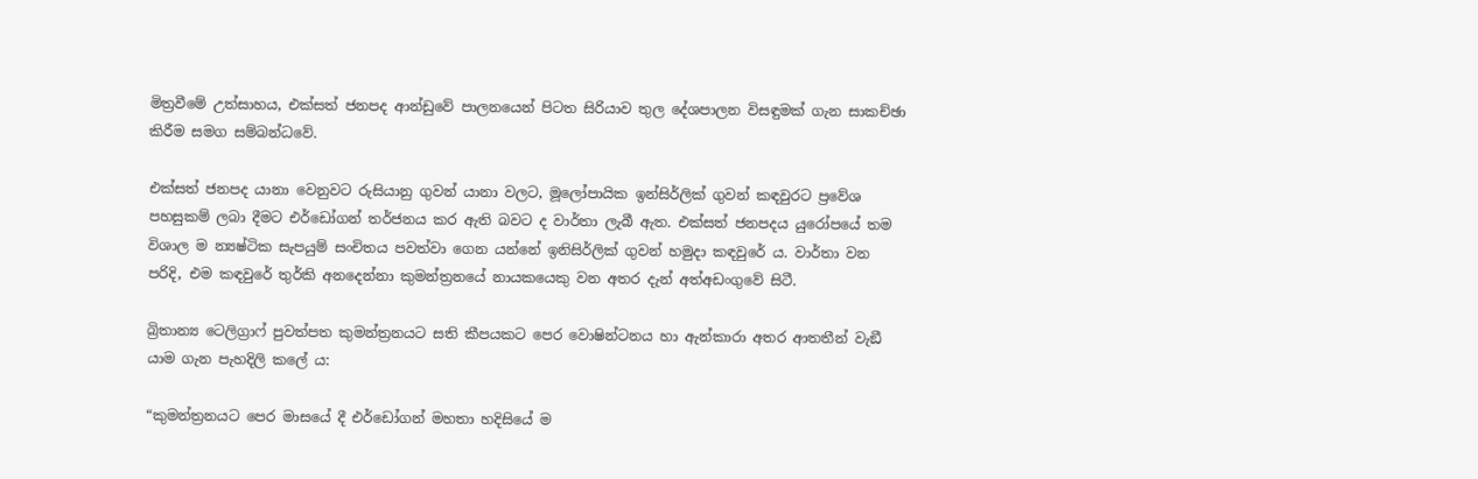මිත්‍රවීමේ උත්සාහය, එක්සත් ජනපද ආන්ඩුවේ පාලනයෙන් පිටත සිරියාව තුල දේශපාලන විසඳුමක් ගැන සාකච්ඡා කිරීම සමග සම්බන්ධවේ.

එක්සත් ජනපද යානා වෙනුවට රුසියානු ගුවන් යානා වලට, මූලෝපායික ඉන්සිර්ලික් ගුවන් කඳවුරට ප්‍රවේශ පහසුකම් ලබා දීමට එර්ඩෝගන් තර්ජනය කර ඇති බවට ද වාර්තා ලැබී ඇත. එක්සත් ජනපදය යුරෝපයේ තම විශාල ම න්‍යෂ්ටික සැපයුම් සංචිතය පවත්වා ගෙන යන්නේ ඉනිසිර්ලික් ගුවන් හමුදා කඳවුරේ ය. වාර්තා වන පරිදි, එම කඳවුරේ තුර්කි අනදෙන්නා කුමන්ත්‍රනයේ නායකයෙකු වන අතර දැන් අත්අඩංගුවේ සිටී.

බ්‍රිතාන්‍ය ටෙලිග්‍රාෆ් පුවත්පත කුමන්ත්‍රනයට සති කීපයකට පෙර වොෂින්ටනය හා ඇන්කාරා අතර ආතතීන් වැඞී යාම ගැන පැහදිලි කලේ ය:

“කුමන්ත්‍රනයට පෙර මාසයේ දී එර්ඩෝගන් මහතා හදිසියේ ම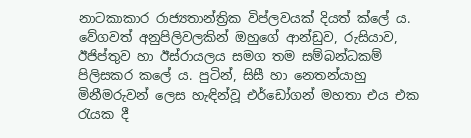නාටකාකාර රාජ්‍යතාන්ත්‍රික විප්ලවයක් දියත් ක්‍ලේ ය. වේගවත් අනුපිලිවලකින් ඔහුගේ ආන්ඩුව, රුසියාව, ඊජිප්තුව හා ඊස්රායලය සමග තම සම්බන්ධකම් පිලිසකර කලේ ය. පුටින්, සිසී හා නෙතන්යාහු මිනීමරුවන් ලෙස හැඳින්වූ එර්ඩෝගන් මහතා එය එක රැයක දී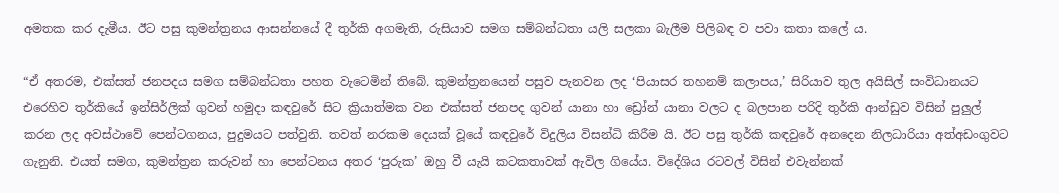අමතක කර දැමීය. ඊට පසු කුමන්ත්‍රනය ආසන්නයේ දී තුර්කි අගමැති, රුසියාව සමග සම්බන්ධතා යලි සලකා බැලීම පිලිබඳ ව පවා කතා කලේ ය.

“ඒ අතරම, එක්සත් ජනපදය සමග සම්බන්ධතා පහත වැටෙමින් තිබේ. කුමන්ත්‍රනයෙන් පසුව පැනවන ලද ‘පියාසර තහනම් කලාපය,’ සිරියාව තුල අයිසිල් සංවිධානයට එරෙහිව තුර්කියේ ඉන්සිර්ලික් ගුවන් හමුදා කඳවුරේ සිට ක්‍රියාත්මක වන එක්සත් ජනපද ගුවන් යානා හා ඩ්‍රෝන් යානා වලට ද බලපාන පරිදි තුර්කි ආන්ඩුව විසින් පුලුල් කරන ලද අවස්ථාවේ පෙන්ටගනය, පුදුමයට පත්වුනි. තවත් නරකම දෙයක් වූයේ කඳවුරේ විදුලිය විසන්ධි කිරීම යි. ඊට පසු තුර්කි කඳවුරේ අනදෙන නිලධාරියා අත්අඩංගුවට ගැනුනි. එයත් සමග, කුමන්ත්‍රන කරුවන් හා පෙන්ටනය අතර ‘පුරුක’ ඔහු වී යැයි කටකතාවක් ඇවිල ගියේය. විදේශිය රටවල් විසින් එවැන්නක්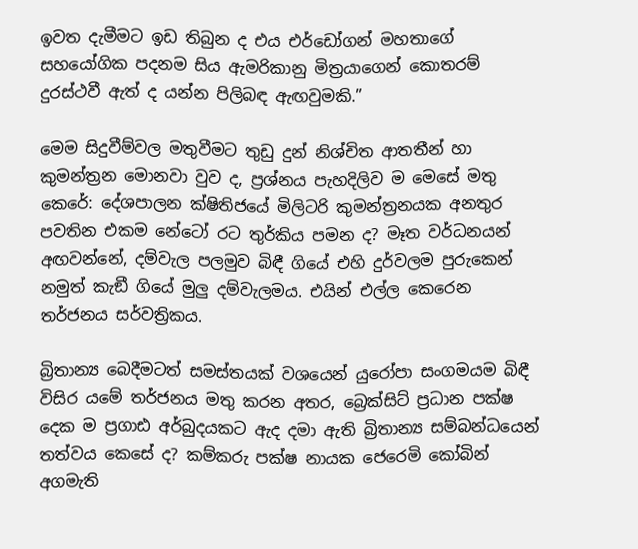ඉවත දැමීමට ඉඩ තිබුන ද එය එර්ඩෝගන් මහතාගේ සහයෝගික පදනම සිය ඇමරිකානු මිත්‍රයාගෙන් කොතරම් දුරස්ථවී ඇත් ද යන්න පිලිබඳ ඇඟවුමකි.”

මෙම සිදුවීම්වල මතුවීමට තුඩු දුන් නිශ්චිත ආතතීන් හා කුමන්ත්‍රන මොනවා වුව ද, ප්‍රශ්නය පැහදිලිව ම මෙසේ මතු කෙරේ: දේශපාලන ක්ෂිතිජයේ මිලිටරි කුමන්ත්‍රනයක අනතුර පවතින එකම නේටෝ රට තුර්කිය පමන ද? මෑත වර්ධනයන් අඟවන්නේ, දම්වැල පලමුව බිඳී ගියේ එහි දුර්වලම පුරුකෙන් නමුත් කැඞී ගියේ මුලු දම්වැලමය. එයින් එල්ල කෙරෙන තර්ජනය සර්වත්‍රිකය.

බ්‍රිතාන්‍ය බෙදීමටත් සමස්තයක් වශයෙන් යුරෝපා සංගමයම බිඳී විසිර යමේ තර්ජනය මතු කරන අතර, බ්‍රෙක්සිට් ප්‍රධාන පක්ෂ දෙක ම ප්‍රගාඪ අර්බුදයකට ඇද දමා ඇති බ්‍රිතාන්‍ය සම්බන්ධයෙන් තත්වය කෙසේ ද? කම්කරු පක්ෂ නායක ජෙරෙමි කෝබින් අගමැති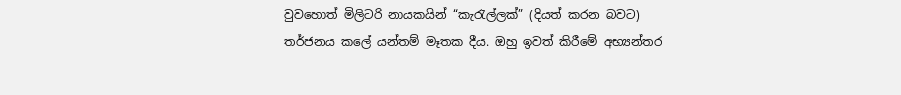වුවහොත් මිලිටරි නායකයින් “කැරැල්ලක්” (දියත් කරන බවට) තර්ජනය කලේ යන්තම් මෑතක දීය. ඔහු ඉවත් කිරීමේ අභ්‍යන්තර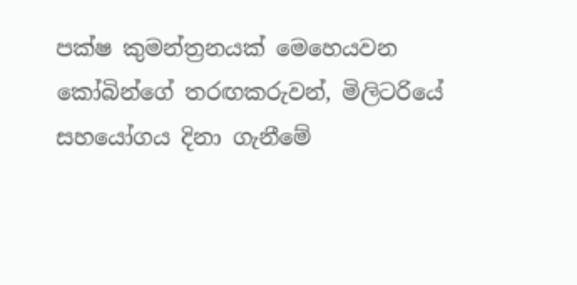පක්ෂ කුමන්ත්‍රනයක් මෙහෙයවන කෝබින්ගේ තරඟකරුවන්, මිලිටරියේ සහයෝගය දිනා ගැනීමේ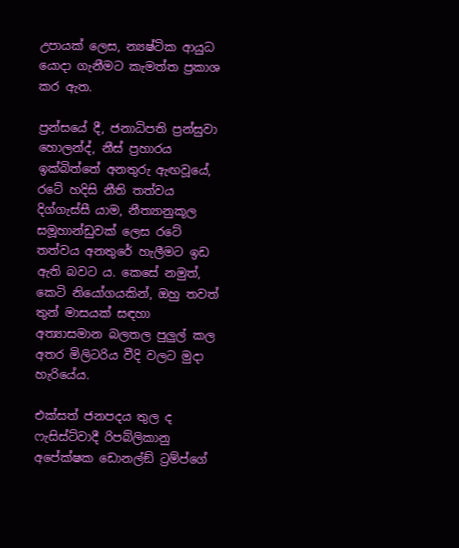උපායක් ලෙස, න්‍යෂ්ටික ආයුධ යොදා ගැනීමට කැමත්ත ප්‍රකාශ කර ඇත.

ප්‍රන්සයේ දී, ජනාධිපති ප්‍රන්සුවා හොලන්ද්, නීස් ප්‍රහාරය ඉක්බිත්තේ අනතුරු ඇඟවූයේ, රටේ හදිසි නීති තත්වය දිග්ගැස්සී යාම, නීත්‍යානුකූල සමූහාන්ඩුවක් ලෙස රටේ තත්වය අනතුරේ හැලීමට ඉඩ ඇති බවට ය. කෙසේ නමුත්, කෙටි නියෝගයකින්, ඔහු තවත් තුන් මාසයක් සඳහා අත්‍යාසමාන බලතල පුලුල් කල අතර මිලිටරිය වීදි වලට මුදා හැරියේය.

එක්සත් ජනපදය තුල ද ෆැසිස්ට්වාදී රිපබ්ලිකානු අපේක්ෂක ඩොනල්ඞ් ට්‍රම්ප්ගේ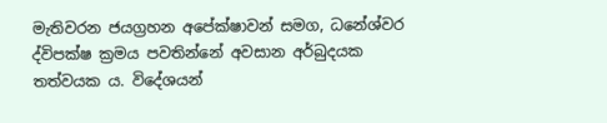මැතිවරන ජයග්‍රහන අපේක්ෂාවන් සමග, ධනේශ්වර ද්විපක්ෂ ක්‍රමය පවතින්නේ අවසාන අර්බුදයක තත්වයක ය. විදේශයන්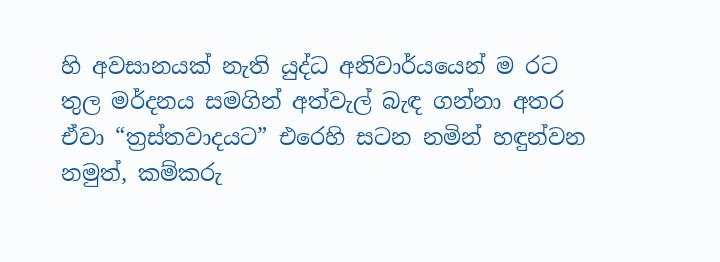හි අවසානයක් නැති යුද්ධ අනිවාර්යයෙන් ම රට තුල මර්දනය සමගින් අත්වැල් බැඳ ගන්නා අතර ඒවා “ත්‍රස්තවාදයට” එරෙහි සටන නමින් හඳුන්වන නමුත්, කම්කරු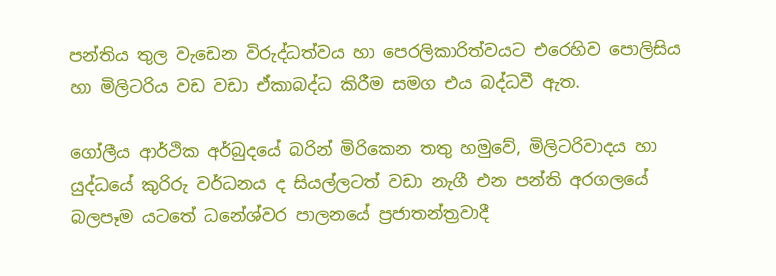පන්තිය තුල වැඩෙන විරුද්ධත්වය හා පෙරලිකාරිත්වයට එරෙහිව පොලිසිය හා මිලිටරිය වඩ වඩා ඒකාබද්ධ කිරීම සමග එය බද්ධවී ඇත.

ගෝලීය ආර්ථික අර්බුදයේ බරින් මිරිකෙන තතු හමුවේ, මිලිටරිවාදය හා යුද්ධයේ කුරිරු වර්ධනය ද සියල්ලටත් වඩා නැගී එන පන්ති අරගලයේ බලපෑම යටතේ ධනේශ්වර පාලනයේ ප්‍රජාතන්ත්‍රවාදී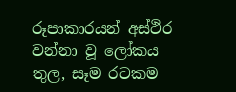රූපාකාරයන් අස්ථිර වන්නා වූ ලෝකය තුල, සෑම රටකම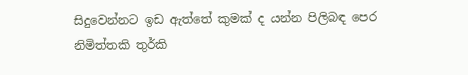සිදුවෙන්නට ඉඩ ඇත්තේ කුමක් ද යන්න පිලිබඳ පෙර නිමිත්තකි තුර්කි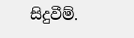සිදුවීම්.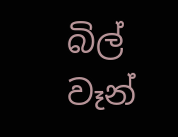බිල් වෑන්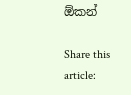ඕකන්

Share this article: